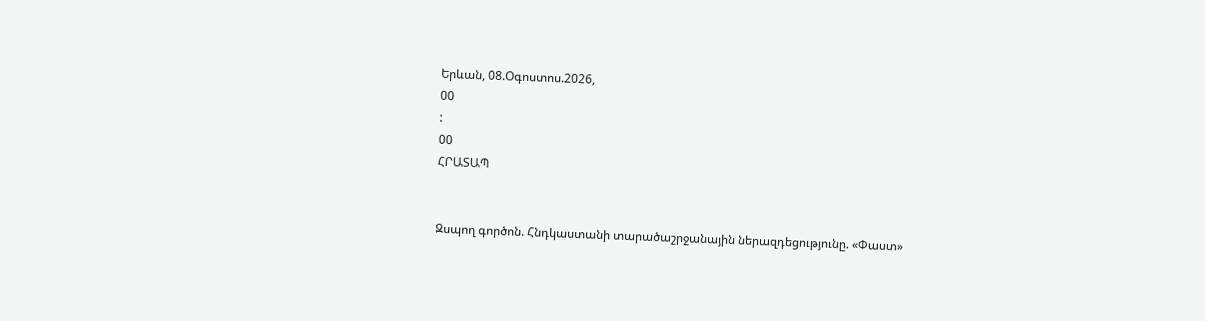Երևան, 08.Օգոստոս.2026,
00
:
00
ՀՐԱՏԱՊ


Զսպող գործոն. Հնդկաստանի տարածաշրջանային ներազդեցությունը. «Փաստ»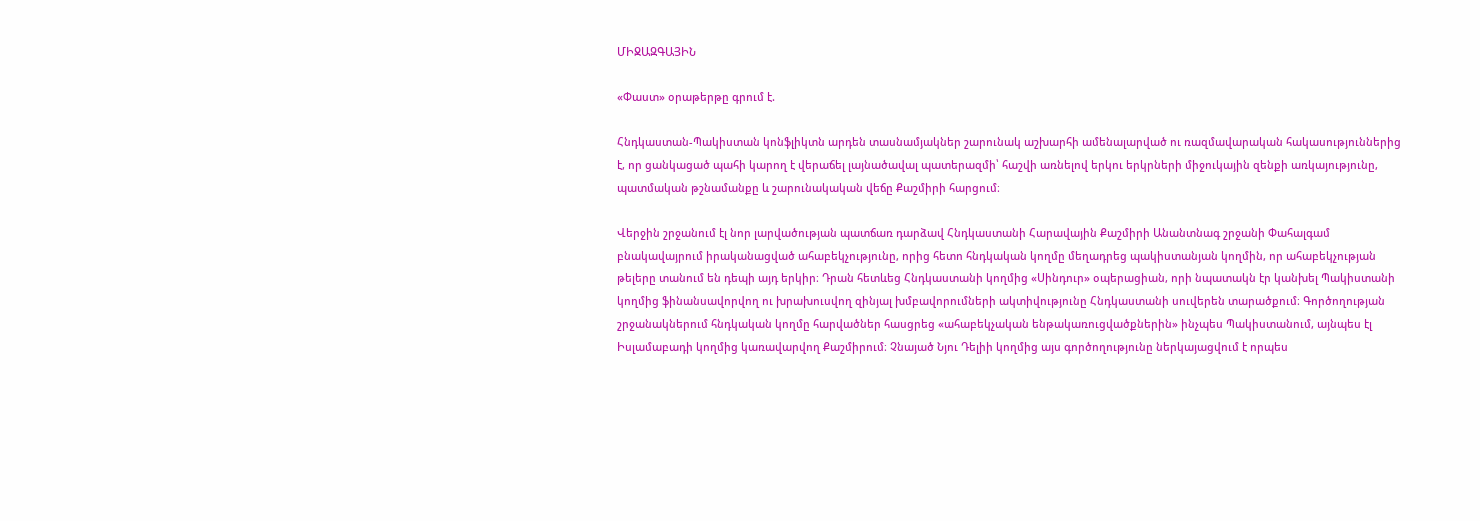ՄԻՋԱԶԳԱՅԻՆ

«Փաստ» օրաթերթը գրում է.

Հնդկաստան-Պակիստան կոնֆլիկտն արդեն տասնամյակներ շարունակ աշխարհի ամենալարված ու ռազմավարական հակասություններից է, որ ցանկացած պահի կարող է վերաճել լայնածավալ պատերազմի՝ հաշվի առնելով երկու երկրների միջուկային զենքի առկայությունը, պատմական թշնամանքը և շարունակական վեճը Քաշմիրի հարցում։

Վերջին շրջանում էլ նոր լարվածության պատճառ դարձավ Հնդկաստանի Հարավային Քաշմիրի Անանտնագ շրջանի Փահալգամ բնակավայրում իրականացված ահաբեկչությունը, որից հետո հնդկական կողմը մեղադրեց պակիստանյան կողմին, որ ահաբեկչության թելերը տանում են դեպի այդ երկիր։ Դրան հետևեց Հնդկաստանի կողմից «Սինդուր» օպերացիան, որի նպատակն էր կանխել Պակիստանի կողմից ֆինանսավորվող ու խրախուսվող զինյալ խմբավորումների ակտիվությունը Հնդկաստանի սուվերեն տարածքում։ Գործողության շրջանակներում հնդկական կողմը հարվածներ հասցրեց «ահաբեկչական ենթակառուցվածքներին» ինչպես Պակիստանում, այնպես էլ Իսլամաբադի կողմից կառավարվող Քաշմիրում։ Չնայած Նյու Դելիի կողմից այս գործողությունը ներկայացվում է որպես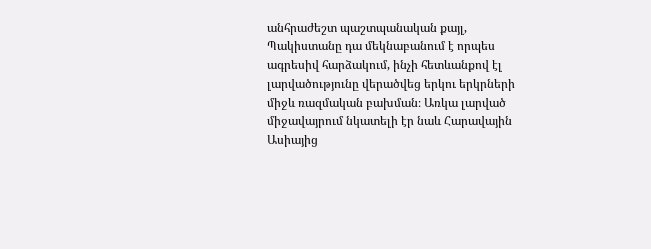անհրաժեշտ պաշտպանական քայլ, Պակիստանը դա մեկնաբանում է որպես ագրեսիվ հարձակում, ինչի հետևանքով էլ լարվածությունը վերածվեց երկու երկրների միջև ռազմական բախման։ Առկա լարված միջավայրում նկատելի էր նաև Հարավային Ասիայից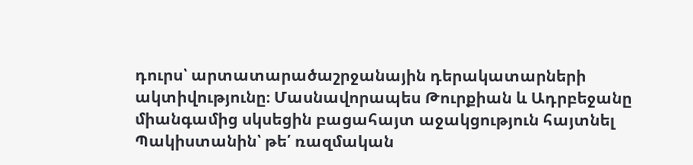դուրս՝ արտատարածաշրջանային դերակատարների ակտիվությունը։ Մասնավորապես Թուրքիան և Ադրբեջանը միանգամից սկսեցին բացահայտ աջակցություն հայտնել Պակիստանին՝ թե՛ ռազմական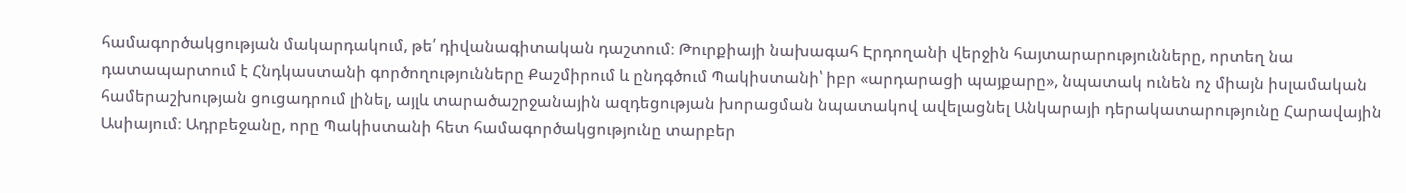համագործակցության մակարդակում, թե՛ դիվանագիտական դաշտում։ Թուրքիայի նախագահ Էրդողանի վերջին հայտարարությունները, որտեղ նա դատապարտում է Հնդկաստանի գործողությունները Քաշմիրում և ընդգծում Պակիստանի՝ իբր «արդարացի պայքարը», նպատակ ունեն ոչ միայն իսլամական համերաշխության ցուցադրում լինել, այլև տարածաշրջանային ազդեցության խորացման նպատակով ավելացնել Անկարայի դերակատարությունը Հարավային Ասիայում։ Ադրբեջանը, որը Պակիստանի հետ համագործակցությունը տարբեր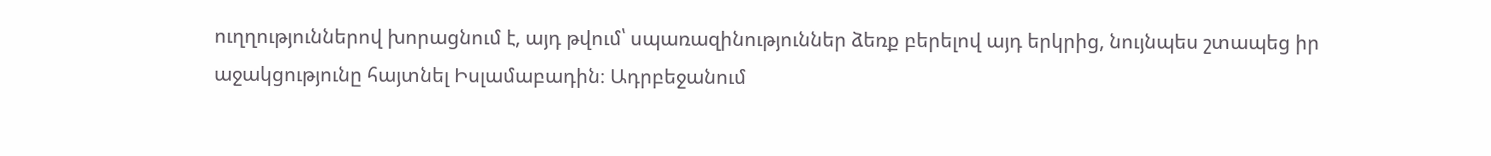ուղղություններով խորացնում է, այդ թվում՝ սպառազինություններ ձեռք բերելով այդ երկրից, նույնպես շտապեց իր աջակցությունը հայտնել Իսլամաբադին։ Ադրբեջանում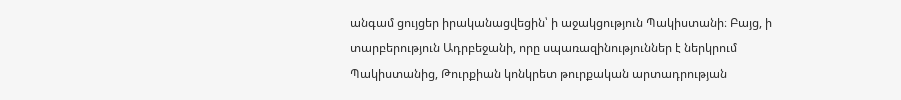անգամ ցույցեր իրականացվեցին՝ ի աջակցություն Պակիստանի։ Բայց, ի տարբերություն Ադրբեջանի, որը սպառազինություններ է ներկրում Պակիստանից, Թուրքիան կոնկրետ թուրքական արտադրության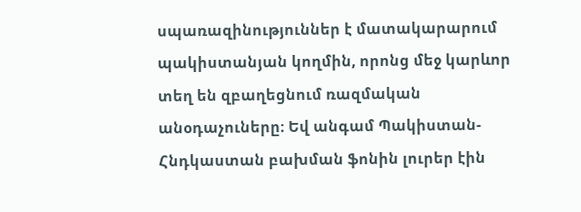սպառազինություններ է մատակարարում պակիստանյան կողմին, որոնց մեջ կարևոր տեղ են զբաղեցնում ռազմական անօդաչուները։ Եվ անգամ Պակիստան-Հնդկաստան բախման ֆոնին լուրեր էին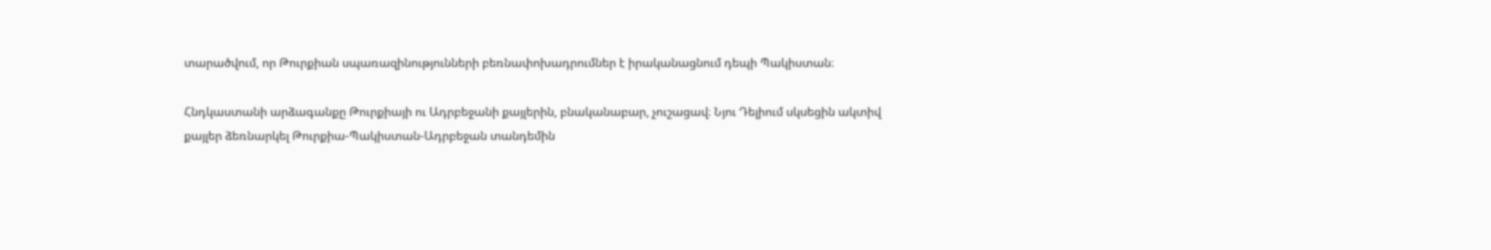տարածվում, որ Թուրքիան սպառազինությունների բեռնափոխադրումներ է իրականացնում դեպի Պակիստան։

Հնդկաստանի արձագանքը Թուրքիայի ու Ադրբեջանի քայլերին, բնականաբար, չուշացավ։ Նյու Դելիում սկսեցին ակտիվ քայլեր ձեռնարկել Թուրքիա-Պակիստան-Ադրբեջան տանդեմին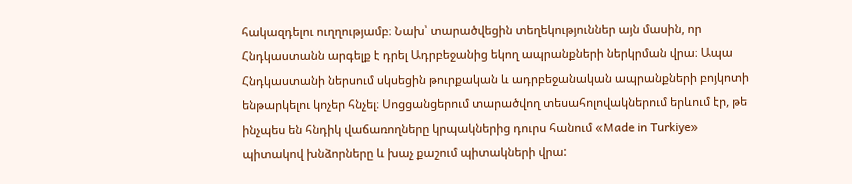հակազդելու ուղղությամբ։ Նախ՝ տարածվեցին տեղեկություններ այն մասին, որ Հնդկաստանն արգելք է դրել Ադրբեջանից եկող ապրանքների ներկրման վրա։ Ապա Հնդկաստանի ներսում սկսեցին թուրքական և ադրբեջանական ապրանքների բոյկոտի ենթարկելու կոչեր հնչել։ Սոցցանցերում տարածվող տեսահոլովակներում երևում էր, թե ինչպես են հնդիկ վաճառողները կրպակներից դուրս հանում «Made in Turkiye» պիտակով խնձորները և խաչ քաշում պիտակների վրա: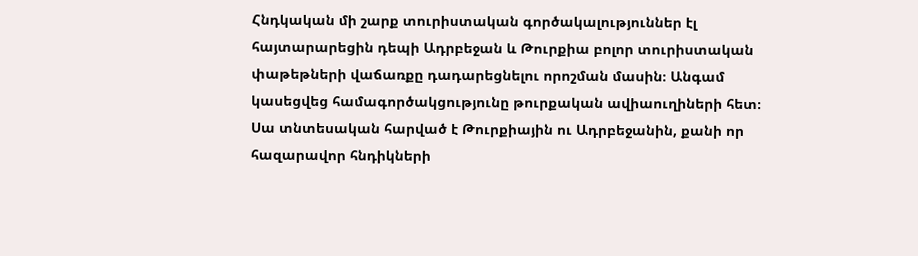Հնդկական մի շարք տուրիստական գործակալություններ էլ հայտարարեցին դեպի Ադրբեջան և Թուրքիա բոլոր տուրիստական փաթեթների վաճառքը դադարեցնելու որոշման մասին։ Անգամ կասեցվեց համագործակցությունը թուրքական ավիաուղիների հետ։ Սա տնտեսական հարված է Թուրքիային ու Ադրբեջանին, քանի որ հազարավոր հնդիկների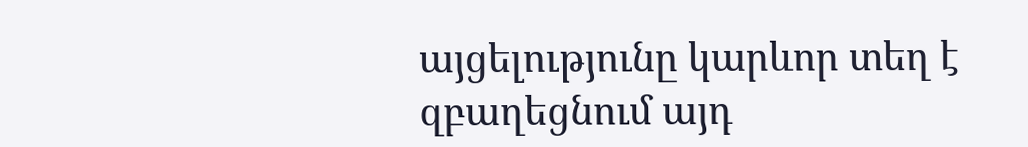այցելությունը կարևոր տեղ է զբաղեցնում այդ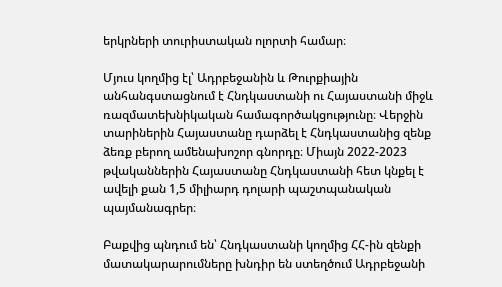երկրների տուրիստական ոլորտի համար։

Մյուս կողմից էլ՝ Ադրբեջանին և Թուրքիային անհանգստացնում է Հնդկաստանի ու Հայաստանի միջև ռազմատեխնիկական համագործակցությունը։ Վերջին տարիներին Հայաստանը դարձել է Հնդկաստանից զենք ձեռք բերող ամենախոշոր գնորդը։ Միայն 2022-2023 թվականներին Հայաստանը Հնդկաստանի հետ կնքել է ավելի քան 1,5 միլիարդ դոլարի պաշտպանական պայմանագրեր։

Բաքվից պնդում են՝ Հնդկաստանի կողմից ՀՀ-ին զենքի մատակարարումները խնդիր են ստեղծում Ադրբեջանի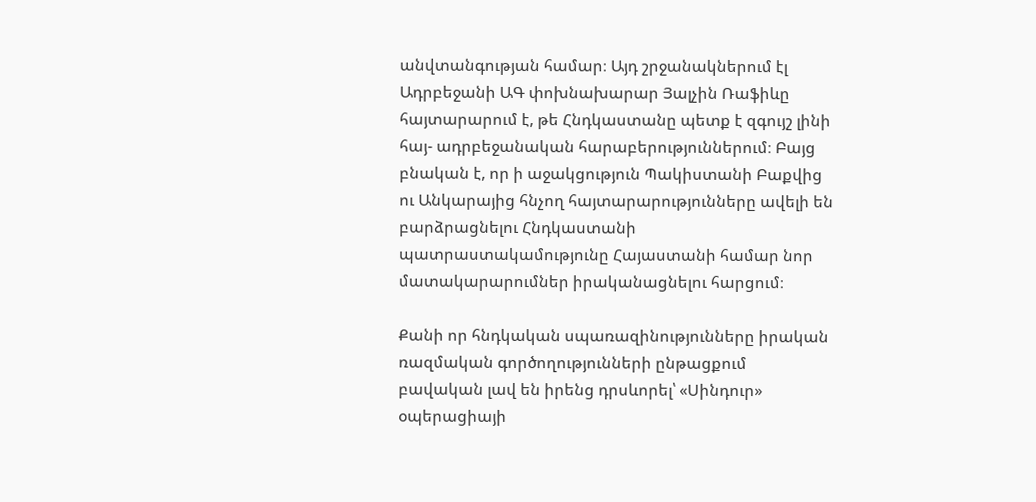անվտանգության համար։ Այդ շրջանակներում էլ Ադրբեջանի ԱԳ փոխնախարար Յալչին Ռաֆիևը հայտարարում է, թե Հնդկաստանը պետք է զգույշ լինի հայ- ադրբեջանական հարաբերություններում։ Բայց բնական է, որ ի աջակցություն Պակիստանի Բաքվից ու Անկարայից հնչող հայտարարությունները ավելի են բարձրացնելու Հնդկաստանի պատրաստակամությունը Հայաստանի համար նոր մատակարարումներ իրականացնելու հարցում։

Քանի որ հնդկական սպառազինությունները իրական ռազմական գործողությունների ընթացքում բավական լավ են իրենց դրսևորել՝ «Սինդուր» օպերացիայի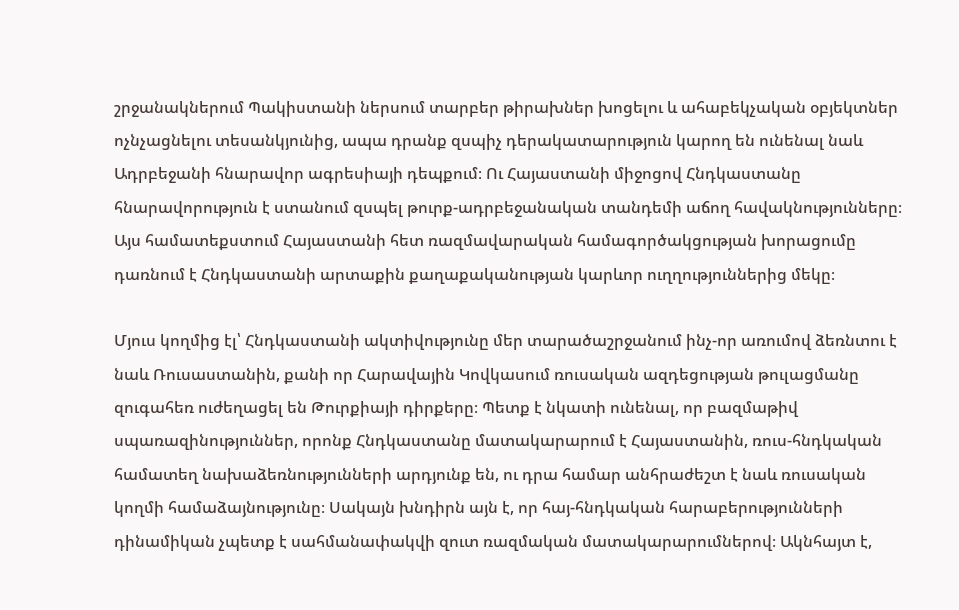շրջանակներում Պակիստանի ներսում տարբեր թիրախներ խոցելու և ահաբեկչական օբյեկտներ ոչնչացնելու տեսանկյունից, ապա դրանք զսպիչ դերակատարություն կարող են ունենալ նաև Ադրբեջանի հնարավոր ագրեսիայի դեպքում։ Ու Հայաստանի միջոցով Հնդկաստանը հնարավորություն է ստանում զսպել թուրք-ադրբեջանական տանդեմի աճող հավակնությունները։ Այս համատեքստում Հայաստանի հետ ռազմավարական համագործակցության խորացումը դառնում է Հնդկաստանի արտաքին քաղաքականության կարևոր ուղղություններից մեկը։

Մյուս կողմից էլ՝ Հնդկաստանի ակտիվությունը մեր տարածաշրջանում ինչ-որ առումով ձեռնտու է նաև Ռուսաստանին, քանի որ Հարավային Կովկասում ռուսական ազդեցության թուլացմանը զուգահեռ ուժեղացել են Թուրքիայի դիրքերը։ Պետք է նկատի ունենալ, որ բազմաթիվ սպառազինություններ, որոնք Հնդկաստանը մատակարարում է Հայաստանին, ռուս-հնդկական համատեղ նախաձեռնությունների արդյունք են, ու դրա համար անհրաժեշտ է նաև ռուսական կողմի համաձայնությունը։ Սակայն խնդիրն այն է, որ հայ-հնդկական հարաբերությունների դինամիկան չպետք է սահմանափակվի զուտ ռազմական մատակարարումներով։ Ակնհայտ է,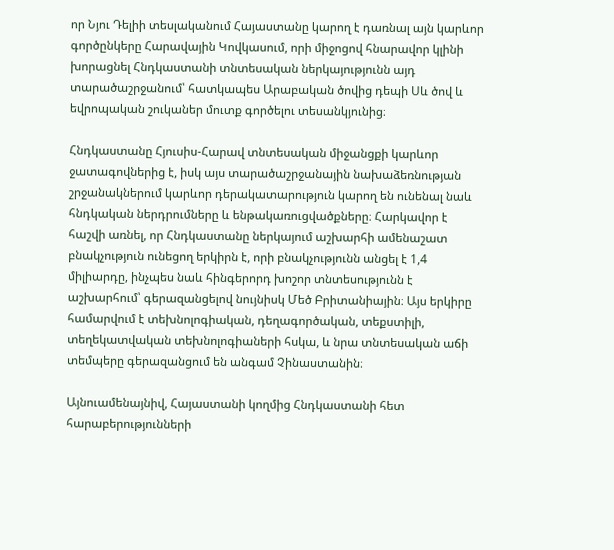որ Նյու Դելիի տեսլականում Հայաստանը կարող է դառնալ այն կարևոր գործընկերը Հարավային Կովկասում, որի միջոցով հնարավոր կլինի խորացնել Հնդկաստանի տնտեսական ներկայությունն այդ տարածաշրջանում՝ հատկապես Արաբական ծովից դեպի Սև ծով և եվրոպական շուկաներ մուտք գործելու տեսանկյունից։

Հնդկաստանը Հյուսիս-Հարավ տնտեսական միջանցքի կարևոր ջատագովներից է, իսկ այս տարածաշրջանային նախաձեռնության շրջանակներում կարևոր դերակատարություն կարող են ունենալ նաև հնդկական ներդրումները և ենթակառուցվածքները։ Հարկավոր է հաշվի առնել, որ Հնդկաստանը ներկայում աշխարհի ամենաշատ բնակչություն ունեցող երկիրն է, որի բնակչությունն անցել է 1,4 միլիարդը, ինչպես նաև հինգերորդ խոշոր տնտեսությունն է աշխարհում՝ գերազանցելով նույնիսկ Մեծ Բրիտանիային։ Այս երկիրը համարվում է տեխնոլոգիական, դեղագործական, տեքստիլի, տեղեկատվական տեխնոլոգիաների հսկա, և նրա տնտեսական աճի տեմպերը գերազանցում են անգամ Չինաստանին։

Այնուամենայնիվ, Հայաստանի կողմից Հնդկաստանի հետ հարաբերությունների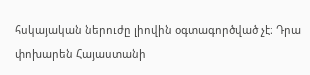հսկայական ներուժը լիովին օգտագործված չէ։ Դրա փոխարեն Հայաստանի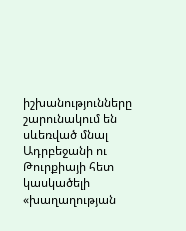իշխանությունները շարունակում են սևեռված մնալ Ադրբեջանի ու Թուրքիայի հետ կասկածելի «խաղաղության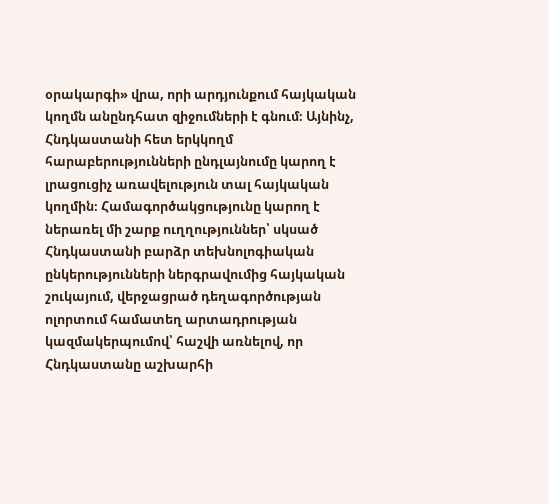օրակարգի» վրա, որի արդյունքում հայկական կողմն անընդհատ զիջումների է գնում։ Այնինչ, Հնդկաստանի հետ երկկողմ հարաբերությունների ընդլայնումը կարող է լրացուցիչ առավելություն տալ հայկական կողմին։ Համագործակցությունը կարող է ներառել մի շարք ուղղություններ՝ սկսած Հնդկաստանի բարձր տեխնոլոգիական ընկերությունների ներգրավումից հայկական շուկայում, վերջացրած դեղագործության ոլորտում համատեղ արտադրության կազմակերպումով՝ հաշվի առնելով, որ Հնդկաստանը աշխարհի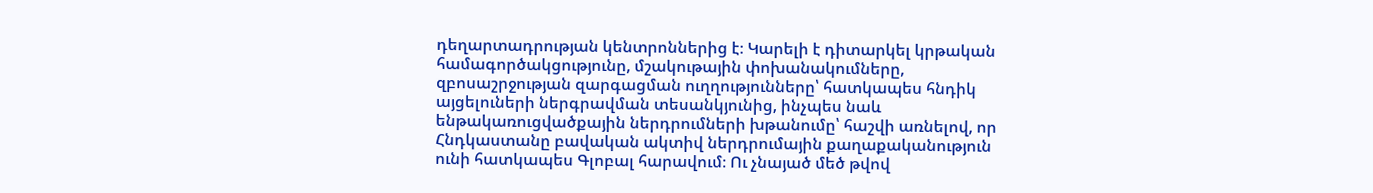դեղարտադրության կենտրոններից է։ Կարելի է դիտարկել կրթական համագործակցությունը, մշակութային փոխանակումները, զբոսաշրջության զարգացման ուղղությունները՝ հատկապես հնդիկ այցելուների ներգրավման տեսանկյունից, ինչպես նաև ենթակառուցվածքային ներդրումների խթանումը՝ հաշվի առնելով, որ Հնդկաստանը բավական ակտիվ ներդրումային քաղաքականություն ունի հատկապես Գլոբալ հարավում։ Ու չնայած մեծ թվով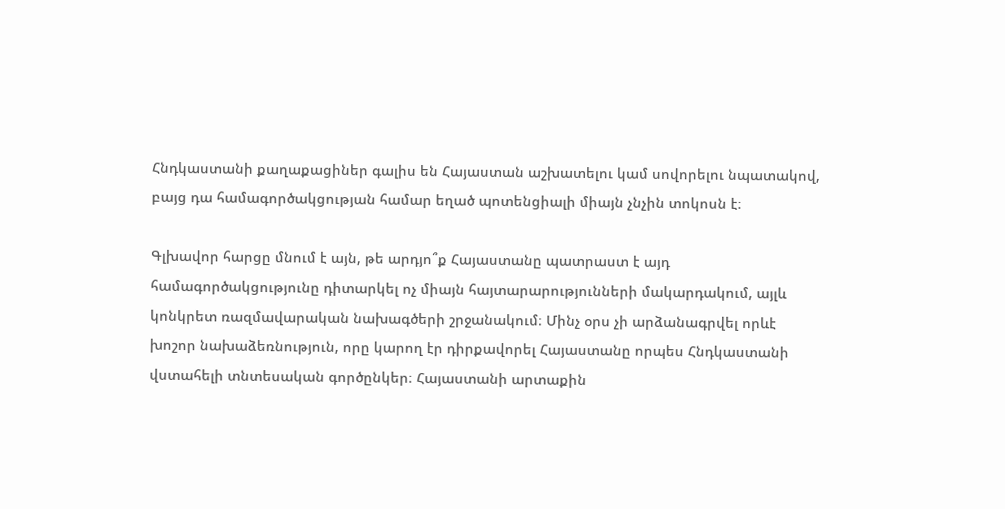Հնդկաստանի քաղաքացիներ գալիս են Հայաստան աշխատելու կամ սովորելու նպատակով, բայց դա համագործակցության համար եղած պոտենցիալի միայն չնչին տոկոսն է։

Գլխավոր հարցը մնում է այն, թե արդյո՞ք Հայաստանը պատրաստ է այդ համագործակցությունը դիտարկել ոչ միայն հայտարարությունների մակարդակում, այլև կոնկրետ ռազմավարական նախագծերի շրջանակում։ Մինչ օրս չի արձանագրվել որևէ խոշոր նախաձեռնություն, որը կարող էր դիրքավորել Հայաստանը որպես Հնդկաստանի վստահելի տնտեսական գործընկեր։ Հայաստանի արտաքին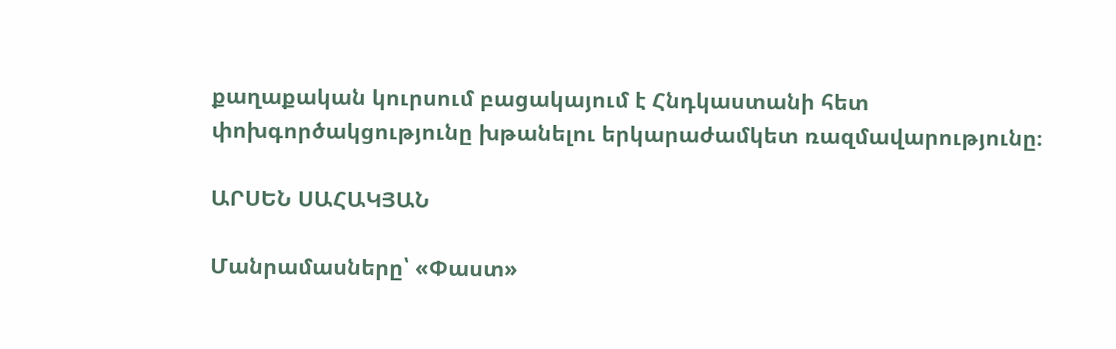քաղաքական կուրսում բացակայում է Հնդկաստանի հետ փոխգործակցությունը խթանելու երկարաժամկետ ռազմավարությունը։

ԱՐՍԵՆ ՍԱՀԱԿՅԱՆ

Մանրամասները՝ «Փաստ»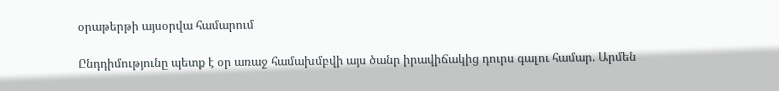օրաթերթի այսօրվա համարում

Ընդդիմությունը պետք է օր առաջ համախմբվի այս ծանր իրավիճակից դուրս գալու համար. Արմեն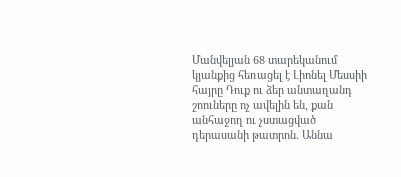Մանվելյան 68 տարեկանում կյանքից հեռացել է Լիոնել Մեսսիի հայրը Դուք ու ձեր անտաղանդ շոուները ոչ ավելին են, քան անհաջող ու չստացված դերասանի թատրոն. Աննա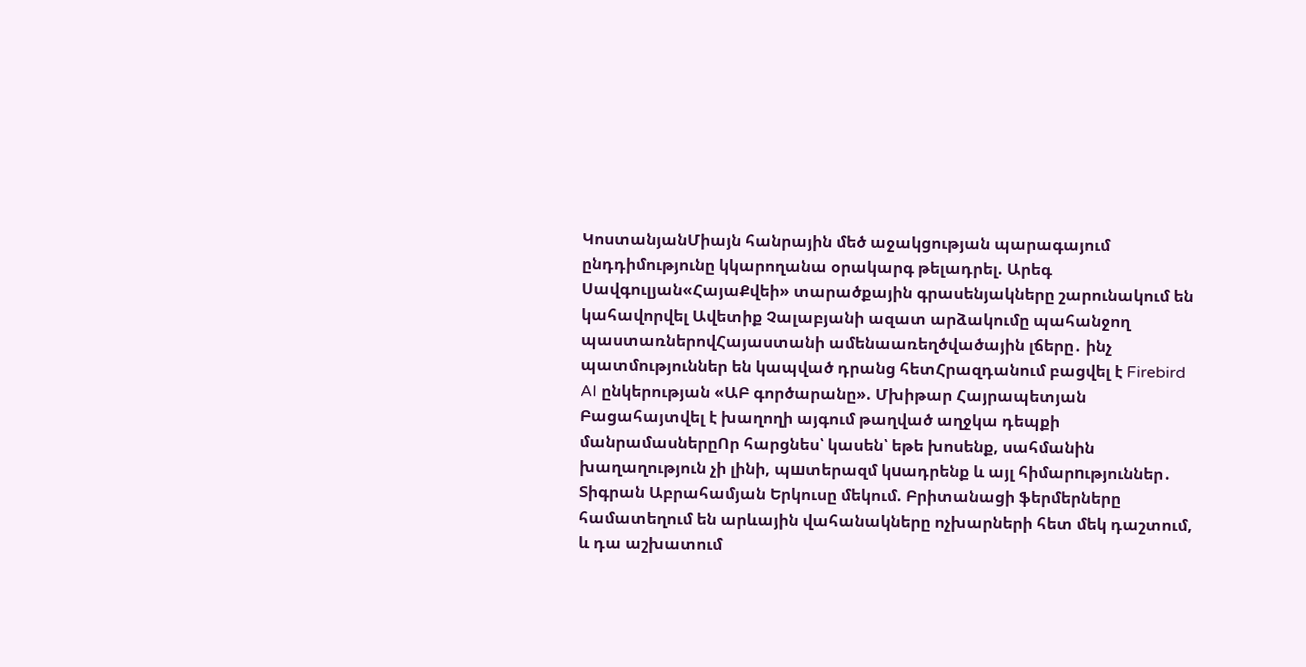ԿոստանյանՄիայն հանրային մեծ աջակցության պարագայում ընդդիմությունը կկարողանա օրակարգ թելադրել. Արեգ Սավգուլյան«ՀայաՔվեի» տարածքային գրասենյակները շարունակում են կահավորվել Ավետիք Չալաբյանի ազատ արձակումը պահանջող պաստառներովՀայաստանի ամենաառեղծվածային լճերը․ ինչ պատմություններ են կապված դրանց հետՀրազդանում բացվել է Firebird AI ընկերության «ԱԲ գործարանը». Մխիթար Հայրապետյան Բացահայտվել է խաղողի այգում թաղված աղջկա դեպքի մանրամասներըՈր հարցնես՝ կասեն՝ եթե խոսենք, սահմանին խաղաղություն չի լինի, պшտերազմ կuադրենք և այլ հիմարnւթյուններ․ Տիգրան Աբրահամյան Երկուսը մեկում. Բրիտանացի ֆերմերները համատեղում են արևային վահանակները ոչխարների հետ մեկ դաշտում, և դա աշխատում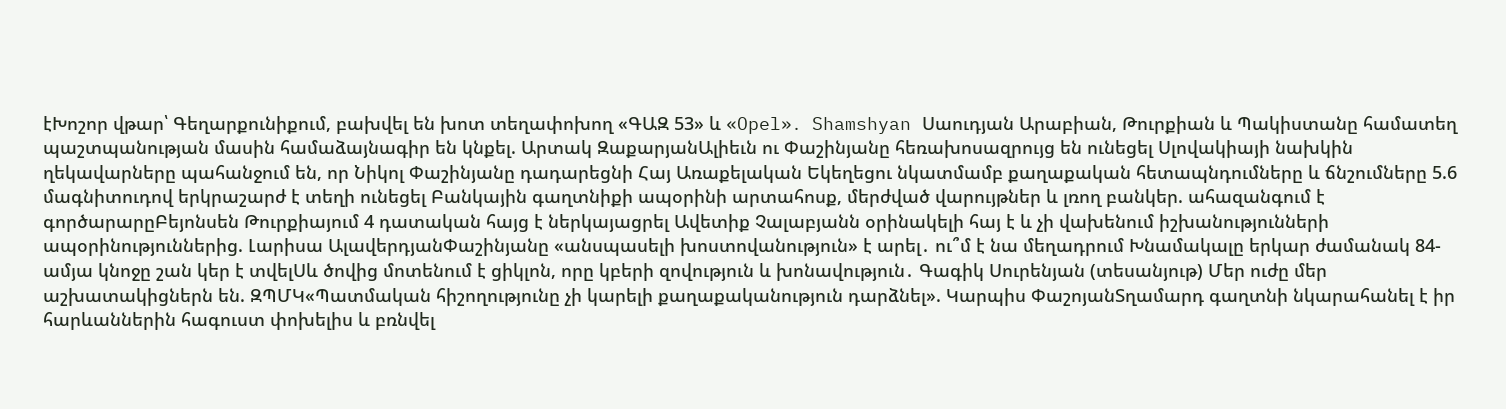էԽոշոր վթար՝ Գեղարքունիքում, բախվել են խոտ տեղափոխող «ԳԱԶ 53» և «Opel»․ Shamshyan Սաուդյան Արաբիան, Թուրքիան և Պակիստանը համատեղ պաշտպանության մասին համաձայնագիր են կնքել. Արտակ ԶաքարյանԱլիեւն ու Փաշինյանը հեռախոսազրույց են ունեցել Սլովակիայի նախկին ղեկավարները պահանջում են, որ Նիկոլ Փաշինյանը դադարեցնի Հայ Առաքելական Եկեղեցու նկատմամբ քաղաքական հետապնդումները և ճնշումները 5.6 մագնիտուդով երկրաշարժ է տեղի ունեցել Բանկային գաղտնիքի ապօրինի արտահոսք, մերժված վարույթներ և լռող բանկեր. ահազանգում է գործարարըԲեյոնսեն Թուրքիայում 4 դատական հայց է ներկայացրել Ավետիք Չալաբյանն օրինակելի հայ է և չի վախենում իշխանությունների ապօրինություններից. Լարիսա ԱլավերդյանՓաշինյանը «անսպասելի խոստովանություն» է արել․ ու՞մ է նա մեղադրում Խնամակալը երկար ժամանակ 84-ամյա կնոջը շան կեր է տվելՍև ծովից մոտենում է ցիկլոն, որը կբերի զովություն և խոնավություն․ Գագիկ Սուրենյան (տեսանյութ) Մեր ուժը մեր աշխատակիցներն են. ԶՊՄԿ«Պատմական հիշողությունը չի կարելի քաղաքականություն դարձնել». Կարպիս ՓաշոյանՏղամարդ գաղտնի նկարահանել է իր հարևաններին հագուստ փոխելիս և բռնվել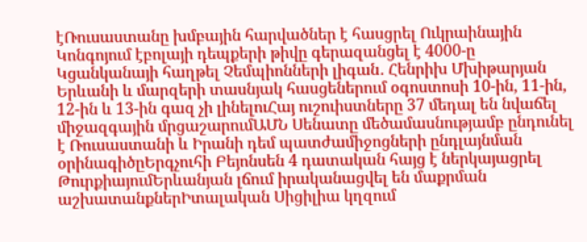էՌուսաստանը խմբային հարվածներ է հասցրել Ուկրաինային Կոնգոյում էբոլայի դեպքերի թիվը գերազանցել է 4000-ը Կցանկանայի հաղթել Չեմպիոնների լիգան․ Հենրիխ Մխիթարյան Երևանի և մարզերի տասնյակ հասցեներում օգոստոսի 10-ին, 11-ին, 12-ին և 13-ին գազ չի լինելուՀայ ուշուիստները 37 մեդալ են նվաճել միջազգային մրցաշարումԱՄՆ Սենատը մեծամասնությամբ ընդունել է Ռուսաստանի և Իրանի դեմ պատժամիջոցների ընդլայնման օրինագիծըԵրգչուհի Բեյոնսեն 4 դատական հայց է ներկայացրել ԹուրքիայումԵրևանյան լճում իրականացվել են մաքրման աշխատանքներԻտալական Սիցիլիա կղզում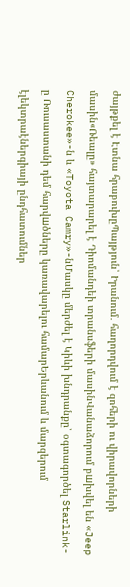ժայթքել է Էտնա հրաբուխըՊայթյուն՝ Իրանում․ հաղորդվում է զոհերի ու վիրավորների մասին«Ռեալը» հայտարարել է Դիոմանդեի տրանսֆերի մասինՎանաձորում բшխվել են «Jeep Cherokee»-ն և «Toyota Camry»-նՄասկը մերժել է Կիևի խնդրանքը՝ օգտագործել Starlink-ը Ռուսաստանի դեմ հարվшծները կառավարելու համարԵրևանում և մարզերում էլեկտրաէներգիայի ընդհատումներ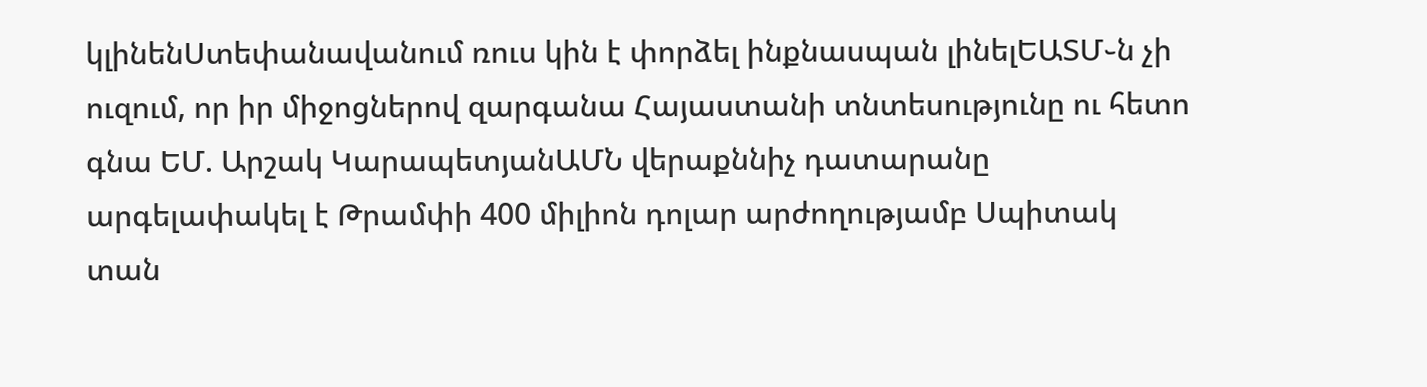կլինենՍտեփանավանում ռուս կին է փորձել ինքնասպան լինելԵԱՏՄ֊ն չի ուզում, որ իր միջոցներով զարգանա Հայաստանի տնտեսությունը ու հետո գնա ԵՄ. Արշակ ԿարապետյանԱՄՆ վերաքննիչ դատարանը արգելափակել է Թրամփի 400 միլիոն դոլար արժողությամբ Սպիտակ տան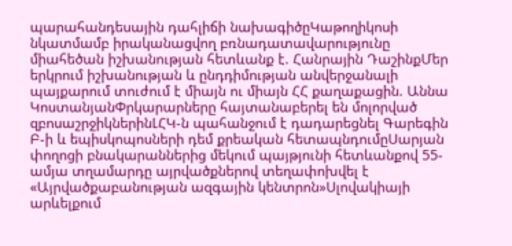պարահանդեսային դահլիճի նախագիծըԿաթողիկոսի նկատմամբ իրականացվող բռնադատավարությունը միահեծան իշխանության հետևանք է. Հանրային ԴաշինքՄեր երկրում իշխանության և ընդդիմության անվերջանալի պայքարում տուժում է միայն ու միայն ՀՀ քաղաքացին. Աննա ԿոստանյանՓրկարարները հայտանաբերել են մոլորված զբոսաշրջիկներինԼՀԿ-ն պահանջում է դադարեցնել Գարեգին Բ-ի և եպիսկոպոսների դեմ քրեական հետապնդումըՍարյան փողոցի բնակարաններից մեկում պայթյունի հետևանքով 55-ամյա տղամարդը այրվածքներով տեղափոխվել է «Այրվածքաբանության ազգային կենտրոն»Սլովակիայի արևելքում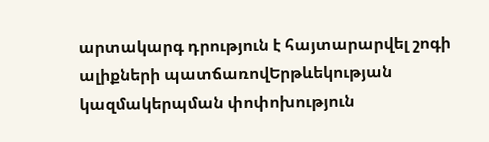արտակարգ դրություն է հայտարարվել շոգի ալիքների պատճառովԵրթևեկության կազմակերպման փոփոխություն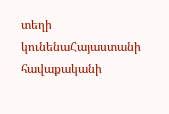տեղի կունենաՀայաստանի հավաքականի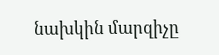նախկին մարզիչը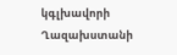կգլխավորի Ղազախստանի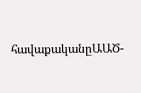հավաքականըԱԱԾ-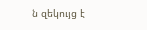ն զեկույց է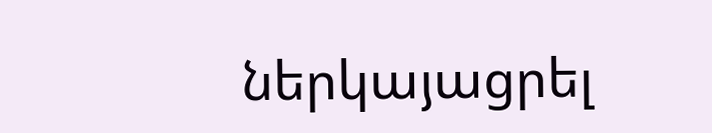ներկայացրել